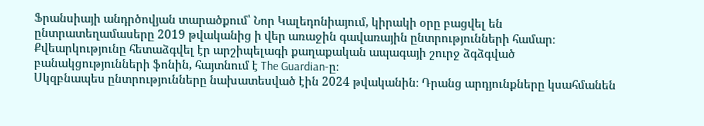Ֆրանսիայի անդրծովյան տարածքում՝ Նոր Կալեդոնիայում, կիրակի օրը բացվել են ընտրատեղամասերը 2019 թվականից ի վեր առաջին գավառային ընտրությունների համար։ Քվեարկությունը հետաձգվել էր արշիպելագի քաղաքական ապագայի շուրջ ձգձգված բանակցությունների ֆոնին, հայտնում է The Guardian-ը։
Սկզբնապես ընտրությունները նախատեսված էին 2024 թվականին։ Դրանց արդյունքները կսահմանեն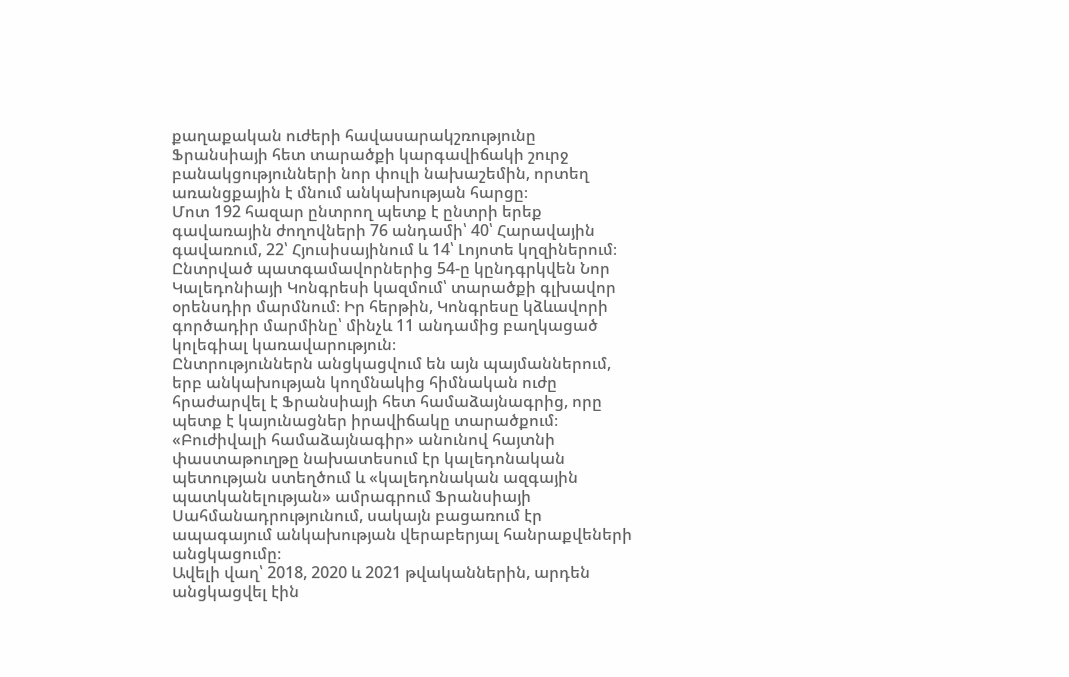քաղաքական ուժերի հավասարակշռությունը Ֆրանսիայի հետ տարածքի կարգավիճակի շուրջ բանակցությունների նոր փուլի նախաշեմին, որտեղ առանցքային է մնում անկախության հարցը։
Մոտ 192 հազար ընտրող պետք է ընտրի երեք գավառային ժողովների 76 անդամի՝ 40՝ Հարավային գավառում, 22՝ Հյուսիսայինում և 14՝ Լոյոտե կղզիներում։
Ընտրված պատգամավորներից 54-ը կընդգրկվեն Նոր Կալեդոնիայի Կոնգրեսի կազմում՝ տարածքի գլխավոր օրենսդիր մարմնում։ Իր հերթին, Կոնգրեսը կձևավորի գործադիր մարմինը՝ մինչև 11 անդամից բաղկացած կոլեգիալ կառավարություն։
Ընտրություններն անցկացվում են այն պայմաններում, երբ անկախության կողմնակից հիմնական ուժը հրաժարվել է Ֆրանսիայի հետ համաձայնագրից, որը պետք է կայունացներ իրավիճակը տարածքում։ «Բուժիվալի համաձայնագիր» անունով հայտնի փաստաթուղթը նախատեսում էր կալեդոնական պետության ստեղծում և «կալեդոնական ազգային պատկանելության» ամրագրում Ֆրանսիայի Սահմանադրությունում, սակայն բացառում էր ապագայում անկախության վերաբերյալ հանրաքվեների անցկացումը։
Ավելի վաղ՝ 2018, 2020 և 2021 թվականներին, արդեն անցկացվել էին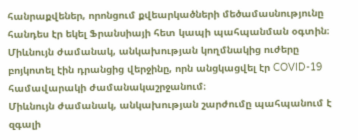հանրաքվեներ, որոնցում քվեարկածների մեծամասնությունը հանդես էր եկել Ֆրանսիայի հետ կապի պահպանման օգտին։ Միևնույն ժամանակ, անկախության կողմնակից ուժերը բոյկոտել էին դրանցից վերջինը, որն անցկացվել էր COVID-19 համավարակի ժամանակաշրջանում։
Միևնույն ժամանակ, անկախության շարժումը պահպանում է զգալի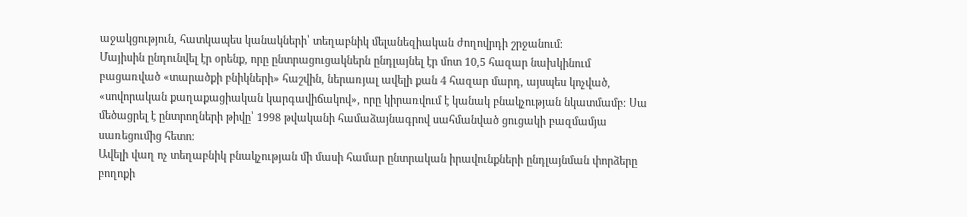աջակցություն, հատկապես կանակների՝ տեղաբնիկ մելանեզիական ժողովրդի շրջանում։
Մայիսին ընդունվել էր օրենք, որը ընտրացուցակներն ընդլայնել էր մոտ 10,5 հազար նախկինում բացառված «տարածքի բնիկների» հաշվին, ներառյալ ավելի քան 4 հազար մարդ, այսպես կոչված, «սովորական քաղաքացիական կարգավիճակով», որը կիրառվում է կանակ բնակչության նկատմամբ։ Սա մեծացրել է ընտրողների թիվը՝ 1998 թվականի համաձայնագրով սահմանված ցուցակի բազմամյա սառեցումից հետո։
Ավելի վաղ ոչ տեղաբնիկ բնակչության մի մասի համար ընտրական իրավունքների ընդլայնման փորձերը բողոքի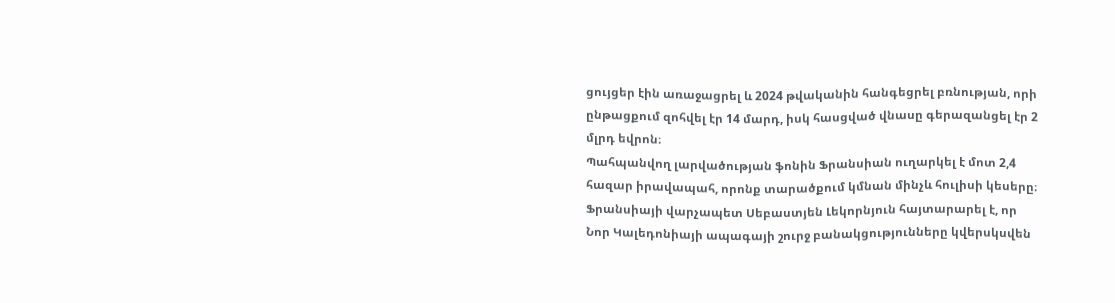ցույցեր էին առաջացրել և 2024 թվականին հանգեցրել բռնության, որի ընթացքում զոհվել էր 14 մարդ, իսկ հասցված վնասը գերազանցել էր 2 մլրդ եվրոն։
Պահպանվող լարվածության ֆոնին Ֆրանսիան ուղարկել է մոտ 2,4 հազար իրավապահ, որոնք տարածքում կմնան մինչև հուլիսի կեսերը։
Ֆրանսիայի վարչապետ Սեբաստյեն Լեկորնյուն հայտարարել է, որ Նոր Կալեդոնիայի ապագայի շուրջ բանակցությունները կվերսկսվեն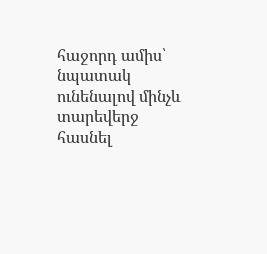հաջորդ ամիս՝ նպատակ ունենալով մինչև տարեվերջ հասնել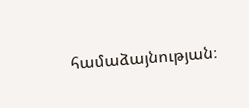համաձայնության։